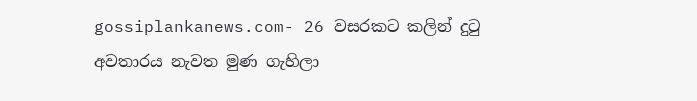gossiplankanews.com- 26 වසරකට කලින් දුටු අවතාරය නැවත මුණ ගැහිලා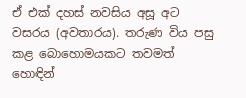ඒ එක් දහස් නවසිය අසූ අට වසරය (අවතාරය). තරුණ විය පසු කළ බොහොමයකට තවමත් හොඳින්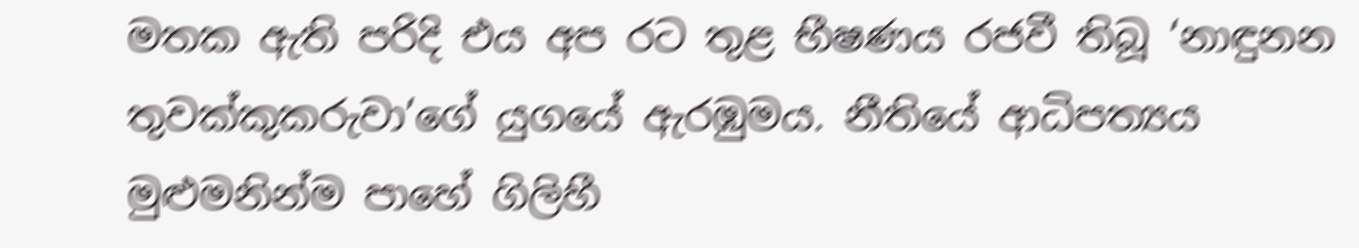මතක ඇති පරිදි එය අප රට තුළ භීෂණය රජවී තිබූ ‘නාඳුනන තුවක්කුකරුවා’ගේ යුගයේ ඇරඹුමය. නීතියේ ආධිපත්‍යය මුළුමනින්ම පාහේ ගිලිහී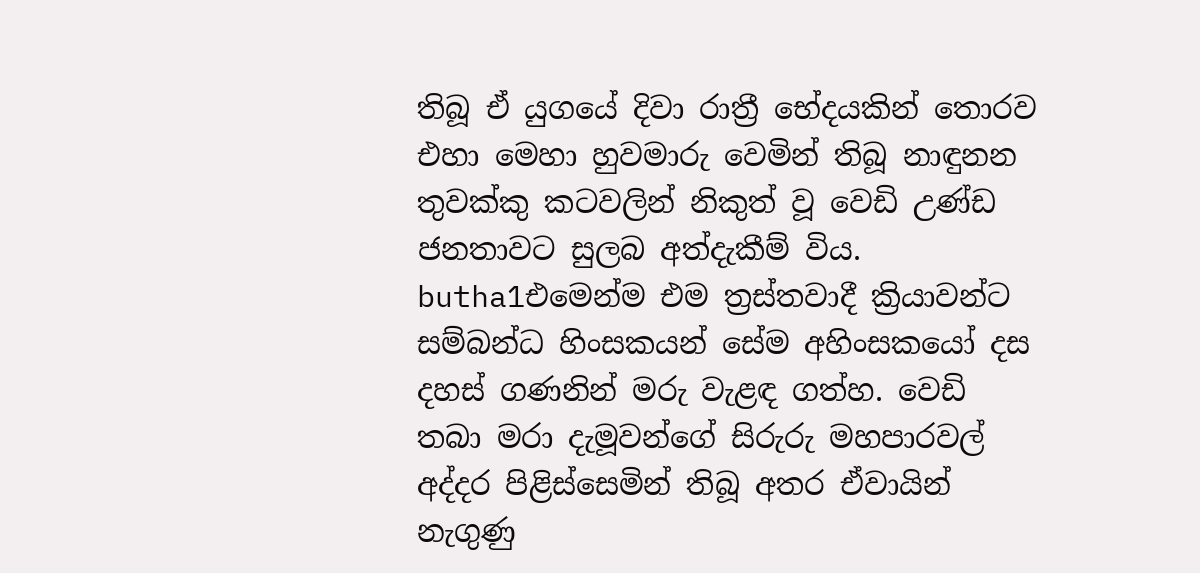තිබූ ඒ යුගයේ දිවා රාත්‍රී භේදයකින් තොරව එහා මෙහා හුවමාරු වෙමින් තිබූ නාඳුනන තුවක්කු කටවලින් නිකුත් වූ වෙඩි උණ්ඩ ජනතාවට සුලබ අත්දැකීම් විය.
butha1එමෙන්ම එම ත්‍රස්තවාදී ක්‍රියාවන්ට සම්බන්ධ හිංසකයන් සේම අහිංසකයෝ දස දහස් ගණනින් මරු වැළඳ ගත්හ. වෙඩි තබා මරා දැමූවන්ගේ සිරුරු මහපාරවල් අද්දර පිළිස්සෙමින් තිබූ අතර ඒවායින් නැගුණු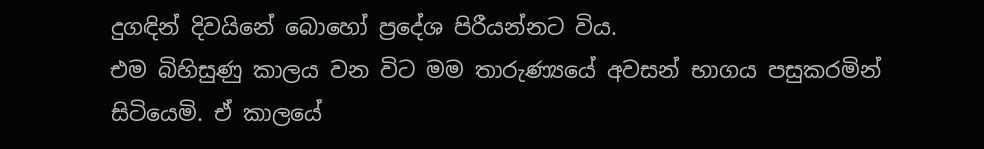දුගඳින් දිවයිනේ බොහෝ ප්‍රදේශ පිරීයන්නට විය.
එම බිහිසුණු කාලය වන විට මම තාරුණ්‍යයේ අවසන් භාගය පසුකරමින් සිටියෙමි. ඒ කාලයේ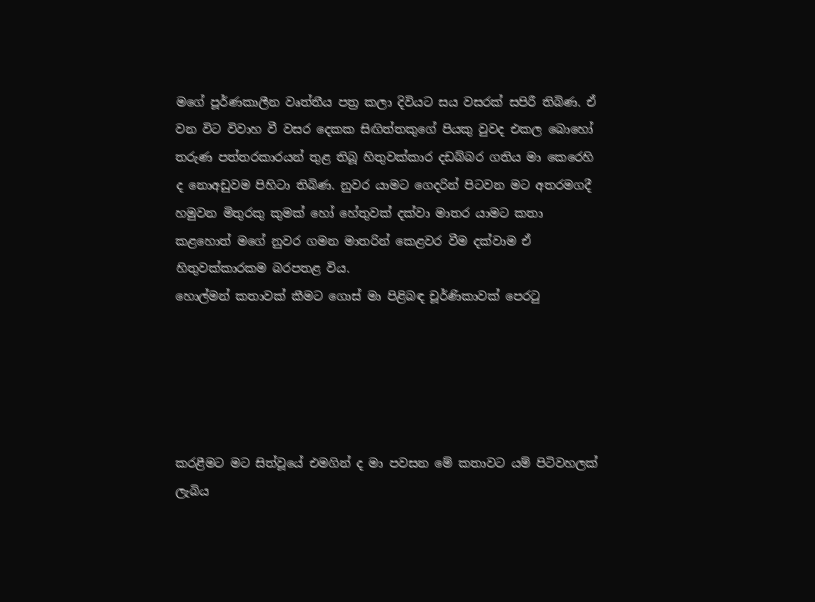මගේ පූර්ණකාලීන වෘත්තීය පත්‍ර කලා දිවියට සය වසරක් සපිරී තිබිණ. ඒ වන විට විවාහ වී වසර දෙකක සිඟිත්තකුගේ පියකු වුවද එකල බොහෝ තරුණ පත්තරකාරයන් තුළ තිබූ හිතුවක්කාර දඩබ්බර ගතිය මා කෙරෙහි ද නොඅඩුවම පිහිටා තිබිණ. නුවර යාමට ගෙදරින් පිටවන මට අතරමගදී හමුවන මිතුරකු කුමක් හෝ හේතුවක් දක්වා මාතර යාමට කතා කළහොත් මගේ නුවර ගමන මාතරින් කෙළවර වීම දක්වාම ඒ හිතුවක්කාරකම බරපතළ විය.
හොල්මන් කතාවක් කීමට ගොස් මා පිළිබඳ චූර්ණිකාවක් පෙරටු





කරළීමට මට සිත්වූයේ එමගින් ද මා පවසන මේ කතාවට යම් පිටිවහලක් ලැබිය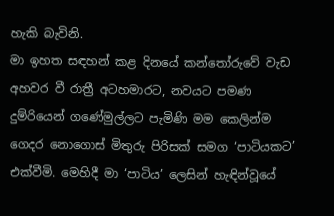හැකි බැවිනි.
මා ඉහත සඳහන් කළ දිනයේ කන්තෝරුවේ වැඩ අහවර වී රාත්‍රී අටහමාරට, නවයට පමණ දුම්රියෙන් ගණේමුල්ලට පැමිණි මම කෙලින්ම ගෙදර නොගොස් මිතුරු පිරිසක් සමග ‘පාටියකට’ එක්වීමි. මෙහිදී මා ‘පාටිය’ ලෙසින් හැඳින්වූයේ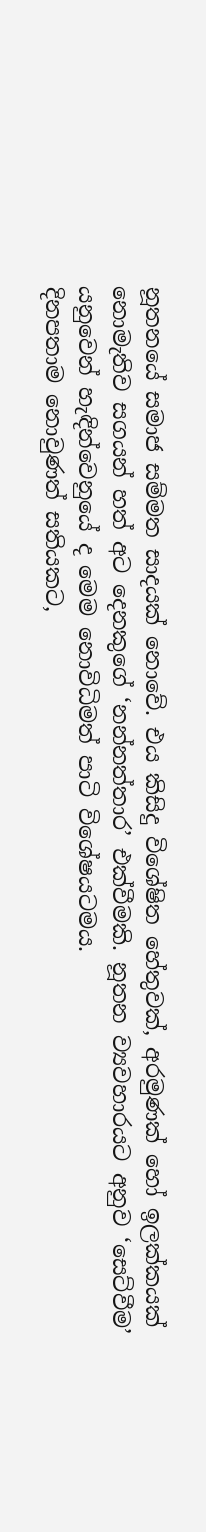නූතනයේ සමාජ සම්මත සාදයක් නොවේ. එය කිසිදු විශේෂිත හේතුවක්, අරමුණක් හෝ ඉලක්කයක් නොමැතිව සගයන් හත් අට දෙනකුගේ ‘නන්නත්තාර’ එක්වීමකි. නූතන ව්‍යවහාරයට අනුව ‘සෙට්වීම’ යනුවෙන් හැඳින්වෙනුයේ ද මෙම නොවිධිමත් පාටි විශේෂයටමය.
දිනපතාම නොවුණත් සතියකට,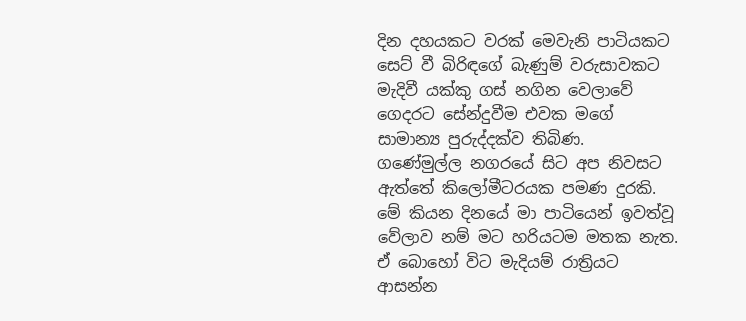දින දහයකට වරක් මෙවැනි පාටියකට සෙට් වී බිරිඳගේ බැණුම් වරුසාවකට මැදිවී යක්කු ගස් නගින වෙලාවේ ගෙදරට සේන්දුවීම එවක මගේ සාමාන්‍ය පුරුද්දක්ව තිබිණ.
ගණේමුල්ල නගරයේ සිට අප නිවසට ඇත්තේ කිලෝමීටරයක පමණ දුරකි. මේ කියන දිනයේ මා පාටියෙන් ඉවත්වූ වේලාව නම් මට හරියටම මතක නැත. ඒ බොහෝ විට මැදියම් රාත්‍රියට ආසන්න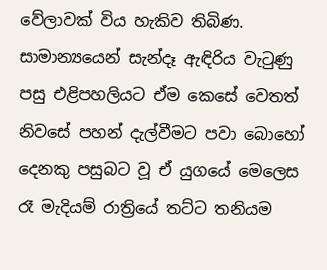වේලාවක් විය හැකිව තිබිණ. සාමාන්‍යයෙන් සැන්දෑ ඇඳිරිය වැටුණු පසු එළිපහලියට ඒම කෙසේ වෙතත් නිවසේ පහන් දැල්වීමට පවා බොහෝ දෙනකු පසුබට වූ ඒ යුගයේ මෙලෙස රෑ මැදියම් රාත්‍රියේ තට්ට තනියම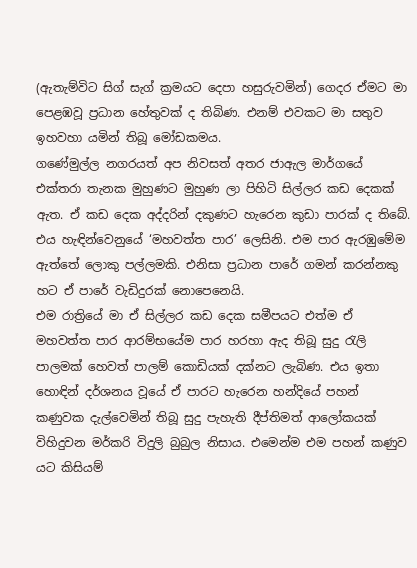(ඇතැම්විට සිග් සැග් ක්‍රමයට දෙපා හසුරුවමින්) ගෙදර ඒමට මා පෙළඹවූ ප්‍රධාන හේතුවක් ද තිබිණ. එනම් එවකට මා සතුව ඉහවහා යමින් තිබූ මෝඩකමය.
ගණේමුල්ල නගරයත් අප නිවසත් අතර ජාඇල මාර්ගයේ එක්තරා තැනක මුහුණට මුහුණ ලා පිහිටි සිල්ලර කඩ දෙකක් ඇත. ඒ කඩ දෙක අද්දරින් දකුණට හැරෙන කුඩා පාරක් ද තිබේ. එය හැඳින්වෙනුයේ ‘මහවත්ත පාර’ ලෙසිනි. එම පාර ඇරඹුමේම ඇත්තේ ලොකු පල්ලමකි. එනිසා ප්‍රධාන පාරේ ගමන් කරන්නකු හට ඒ පාරේ වැඩිදුරක් නොපෙනෙයි.
එම රාත්‍රියේ මා ඒ සිල්ලර කඩ දෙක සමීපයට එත්ම ඒ මහවත්ත පාර ආරම්භයේම පාර හරහා ඇද තිබූ සුදු රැලි පාලමක් හෙවත් පාලම් කොඩියක් දක්නට ලැබිණ. එය ඉතා හොඳින් දර්ශනය වූයේ ඒ පාරට හැරෙන හන්දියේ පහන් කණුවක දැල්වෙමින් තිබූ සුදු පැහැති දීප්තිමත් ආලෝකයක් විහිදුවන මර්කරි විදුලි බුබුල නිසාය. එමෙන්ම එම පහන් කණුව යට කිසියම්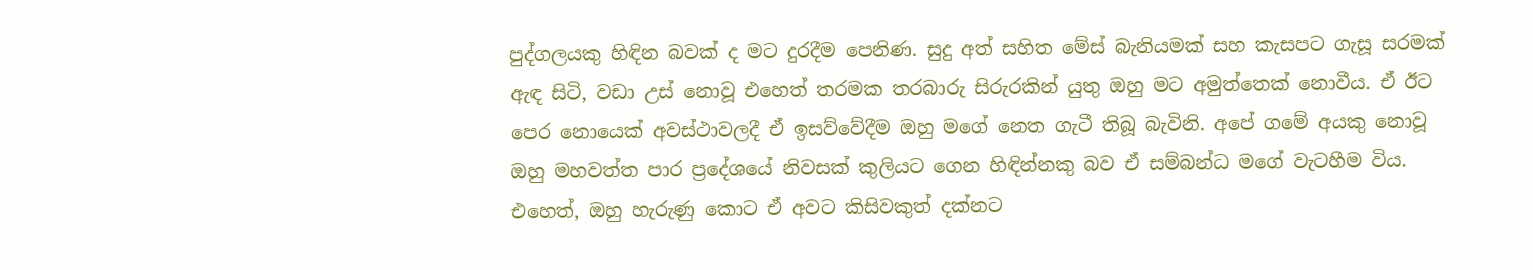පුද්ගලයකු හිඳින බවක් ද මට දුරදීම පෙනිණ. සුදු අත් සහිත මේස් බැනියමක් සහ කැසපට ගැසූ සරමක් ඇඳ සිටි, වඩා උස් නොවූ එහෙත් තරමක තරබාරු සිරුරකින් යුතු ඔහු මට අමුත්තෙක් නොවීය. ඒ ඊට පෙර නොයෙක් අවස්ථාවලදී ඒ ඉසව්වේදීම ඔහු මගේ නෙත ගැටී තිබූ බැවිනි. අපේ ගමේ අයකු නොවූ ඔහු මහවත්ත පාර ප්‍රදේශයේ නිවසක් කුලියට ගෙන හිඳින්නකු බව ඒ සම්බන්ධ මගේ වැටහීම විය. එහෙත්, ඔහු හැරුණු කොට ඒ අවට කිසිවකුත් දක්නට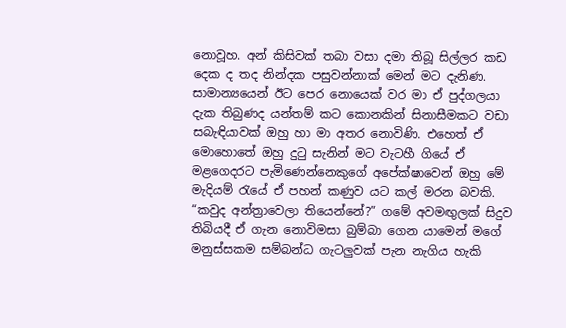නොවූහ. අන් කිසිවක් තබා වසා දමා තිබූ සිල්ලර කඩ දෙක ද තද නින්දක පසුවන්නාක් මෙන් මට දැනිණ. සාමාන්‍යයෙන් ඊට පෙර නොයෙක් වර මා ඒ පුද්ගලයා දැක තිබුණද යන්තම් කට කොනකින් සිනාසීමකට වඩා සබැඳියාවක් ඔහු හා මා අතර නොවිණි. එහෙත් ඒ මොහොතේ ඔහු දුටු සැනින් මට වැටහී ගියේ ඒ මළගෙදරට පැමිණෙන්නෙකුගේ අපේක්ෂාවෙන් ඔහු මේ මැදියම් රැයේ ඒ පහන් කණුව යට කල් මරන බවකි.
“කවුද අන්ත්‍රාවෙලා තියෙන්නේ?” ගමේ අවමඟුලක් සිදුව තිබියදී ඒ ගැන නොවිමසා බුම්බා ගෙන යාමෙන් මගේ මනුස්සකම සම්බන්ධ ගැටලුවක් පැන නැගිය හැකි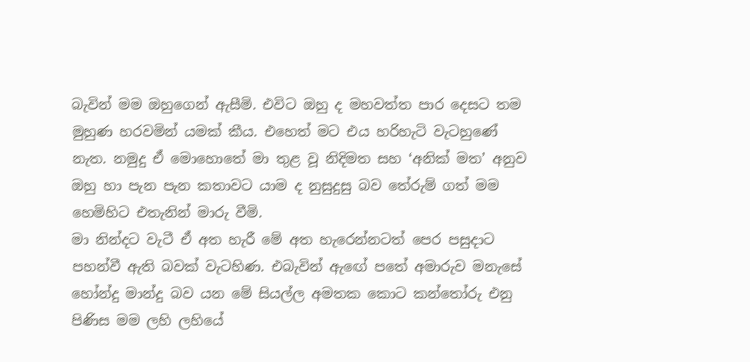බැවින් මම ඔහුගෙන් ඇසීමි. එවිට ඔහු ද මහවත්ත පාර දෙසට තම මුහුණ හරවමින් යමක් කීය. එහෙත් මට එය හරිහැටි වැටහුණේ නැත. නමුදු ඒ මොහොතේ මා තුළ වූ නිදිමත සහ ‘අනික් මත’ අනුව ඔහු හා පැන පැන කතාවට යාම ද නුසුදුසු බව තේරුම් ගත් මම හෙමිහිට එතැනින් මාරු වීමි.
මා නින්දට වැටී ඒ අත හැරී මේ අත හැරෙන්නටත් පෙර පසුදාට පහන්වී ඇති බවක් වැටහිණ. එබැවින් ඇඟේ පතේ අමාරුව මනැසේ හෝන්දු මාන්දු බව යන මේ සියල්ල අමතක කොට කන්තෝරු එනු පිණිස මම ලහි ලහියේ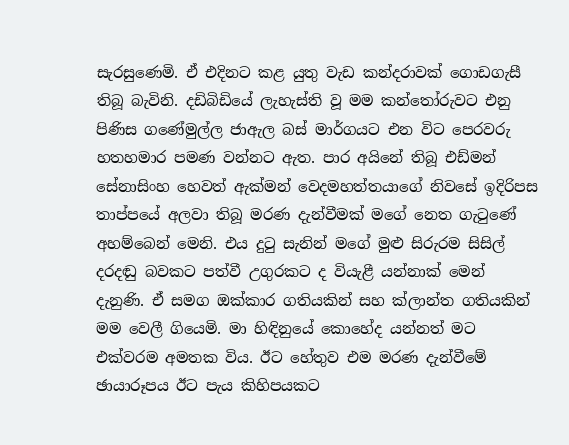සැරසුණෙමි. ඒ එදිනට කළ යුතු වැඩ කන්දරාවක් ගොඩගැසී තිබූ බැවිනි. දඩිබිඩියේ ලැහැස්ති වූ මම කන්තෝරුවට එනු පිණිස ගණේමුල්ල ජාඇල බස් මාර්ගයට එන විට පෙරවරු හතහමාර පමණ වන්නට ඇත. පාර අයිනේ තිබූ එඩ්මන් සේනාසිංහ හෙවත් ඇක්මන් වෙදමහත්තයාගේ නිවසේ ඉදිරිපස තාප්පයේ අලවා තිබූ මරණ දැන්වීමක් මගේ නෙත ගැටුණේ අහම්බෙන් මෙනි. එය දුටු සැනින් මගේ මුළු සිරුරම සිසිල් දරදඬු බවකට පත්වී උගුරකට ද වියැළී යන්නාක් මෙන් දැනුණි. ඒ සමග ඔක්කාර ගතියකින් සහ ක්ලාන්ත ගතියකින් මම වෙලී ගියෙමි. මා හිඳිනුයේ කොහේද යන්නත් මට එක්වරම අමතක විය. ඊට හේතුව එම මරණ දැන්වීමේ ඡායාරූපය ඊට පැය කිහිපයකට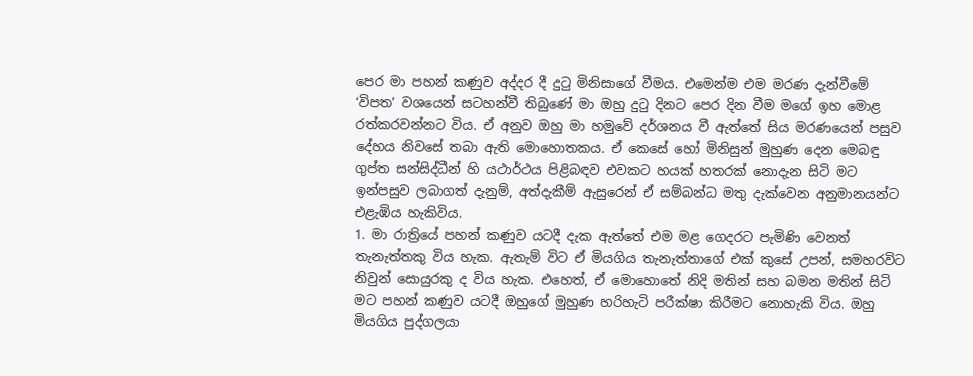පෙර මා පහන් කණුව අද්දර දී දුටු මිනිසාගේ වීමය. එමෙන්ම එම මරණ දැන්වීමේ ‘විපත’ වශයෙන් සටහන්වී තිබුණේ මා ඔහු දුටු දිනට පෙර දින වීම මගේ ඉහ මොළ රත්කරවන්නට විය. ඒ අනුව ඔහු මා හමුවේ දර්ශනය වී ඇත්තේ සිය මරණයෙන් පසුව දේහය නිවසේ තබා ඇති මොහොතකය. ඒ කෙසේ හෝ මිනිසුන් මුහුණ දෙන මෙබඳු ගුප්ත සන්සිද්ධීන් හි යථාර්ථය පිළිබඳව එවකට හයක් හතරක් නොදැන සිටි මට ඉන්පසුව ලබාගත් දැනුම්, අත්දැකීම් ඇසුරෙන් ඒ සම්බන්ධ මතු දැක්වෙන අනුමානයන්ට එළැඹිය හැකිවිය.
1. මා රාත්‍රියේ පහන් කණුව යටදී දැක ඇත්තේ එම මළ ගෙදරට පැමිණි වෙනත් තැනැත්තකු විය හැක. ඇතැම් විට ඒ මියගිය තැනැත්තාගේ එක් කුසේ උපන්, සමහරවිට නිවුන් සොයුරකු ද විය හැක. එහෙත්, ඒ මොහොතේ නිදි මතින් සහ බමන මතින් සිටි මට පහන් කණුව යටදී ඔහුගේ මුහුණ හරිහැටි පරීක්ෂා කිරීමට නොහැකි විය. ඔහු මියගිය පුද්ගලයා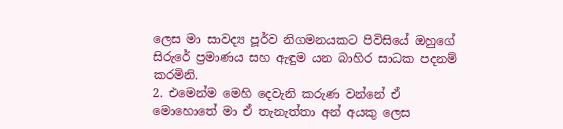ලෙස මා සාවද්‍ය පූර්ව නිගමනයකට පිවිසියේ ඔහුගේ සිරුරේ ප්‍රමාණය සහ ඇඳුම යන බාහිර සාධක පදනම් කරමිනි.
2. එමෙන්ම මෙහි දෙවැනි කරුණ වන්නේ ඒ මොහොතේ මා ඒ තැනැත්තා අන් අයකු ලෙස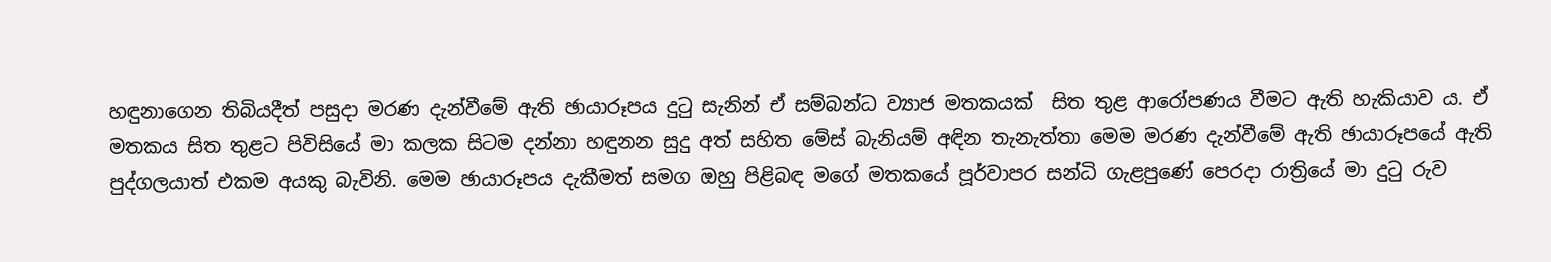හඳුනාගෙන තිබියදීත් පසුදා මරණ දැන්වීමේ ඇති ඡායාරූපය දුටු සැනින් ඒ සම්බන්ධ ව්‍යාජ මතකයක්  සිත තුළ ආරෝපණය වීමට ඇති හැකියාව ය. ඒ මතකය සිත තුළට පිවිසියේ මා කලක සිටම දන්නා හඳුනන සුදු අත් සහිත මේස් බැනියම් අඳින තැනැත්තා මෙම මරණ දැන්වීමේ ඇති ඡායාරූපයේ ඇති පුද්ගලයාත් එකම අයකු බැවිනි. මෙම ඡායාරූපය දැකීමත් සමග ඔහු පිළිබඳ මගේ මතකයේ පූර්වාපර සන්ධි ගැළපුණේ පෙරදා රාත්‍රියේ මා දුටු රුව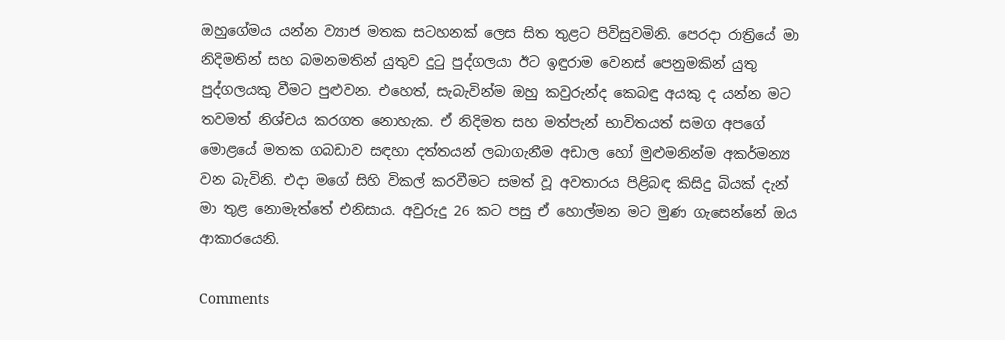ඔහුගේමය යන්න ව්‍යාජ මතක සටහනක් ලෙස සිත තුළට පිවිසුවමිනි. පෙරදා රාත්‍රියේ මා නිදිමතින් සහ බමනමතින් යුතුව දුටු පුද්ගලයා ඊට ඉඳුරාම වෙනස් පෙනුමකින් යුතු පුද්ගලයකු වීමට පුළුවන. එහෙත්, සැබැවින්ම ඔහු කවුරුන්ද කෙබඳු අයකු ද යන්න මට තවමත් නිශ්චය කරගත නොහැක. ඒ නිදිමත සහ මත්පැන් භාවිතයත් සමග අපගේ මොළයේ මතක ගබඩාව සඳහා දත්තයන් ලබාගැනීම අඩාල හෝ මුළුමනින්ම අකර්මන්‍ය වන බැවිනි. එදා මගේ සිහි විකල් කරවීමට සමත් වූ අවතාරය පිළිබඳ කිසිදු බියක් දැන් මා තුළ නොමැත්තේ එනිසාය. අවුරුදු 26 කට පසු ඒ හොල්මන මට මුණ ගැසෙන්නේ ඔය ආකාරයෙනි.

Comments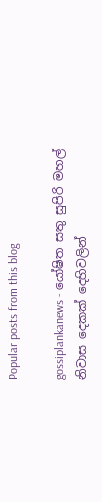Popular posts from this blog

gossiplankanews - යෝෂිත සතු සුපිරි මහල් නිවාස දෙකක් දෙහිවලින්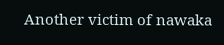Another victim of nawaka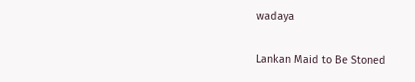wadaya

Lankan Maid to Be Stoned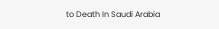to Death In Saudi Arabia